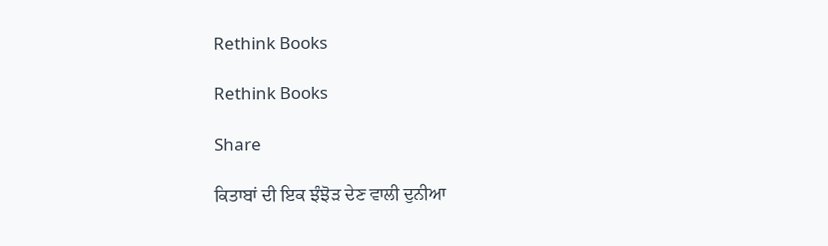Rethink Books

Rethink Books

Share

ਕਿਤਾਬਾਂ ਦੀ ਇਕ ਝੰਝੋੜ ਦੇਣ ਵਾਲੀ ਦੁਨੀਆ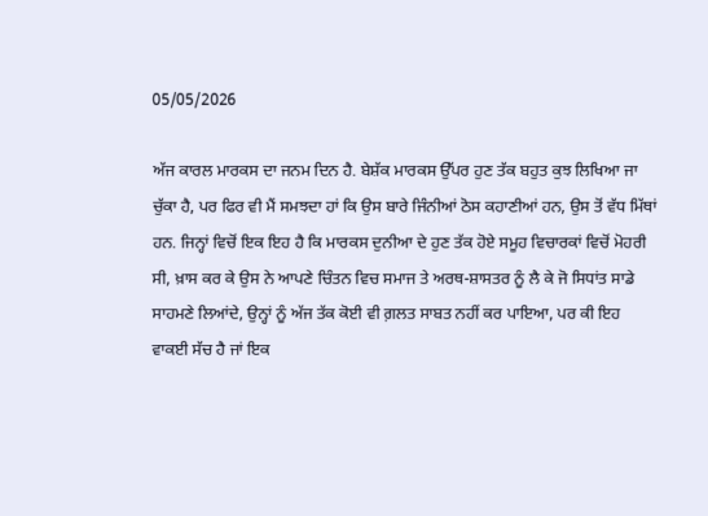05/05/2026

ਅੱਜ ਕਾਰਲ ਮਾਰਕਸ ਦਾ ਜਨਮ ਦਿਨ ਹੈ. ਬੇਸ਼ੱਕ ਮਾਰਕਸ ਉੱਪਰ ਹੁਣ ਤੱਕ ਬਹੁਤ ਕੁਝ ਲਿਖਿਆ ਜਾ ਚੁੱਕਾ ਹੈ, ਪਰ ਫਿਰ ਵੀ ਮੈਂ ਸਮਝਦਾ ਹਾਂ ਕਿ ਉਸ ਬਾਰੇ ਜਿੰਨੀਆਂ ਠੋਸ ਕਹਾਣੀਆਂ ਹਨ, ਉਸ ਤੋਂ ਵੱਧ ਮਿੱਥਾਂ ਹਨ. ਜਿਨ੍ਹਾਂ ਵਿਚੋਂ ਇਕ ਇਹ ਹੈ ਕਿ ਮਾਰਕਸ ਦੁਨੀਆ ਦੇ ਹੁਣ ਤੱਕ ਹੋਏ ਸਮੂਹ ਵਿਚਾਰਕਾਂ ਵਿਚੋਂ ਮੋਹਰੀ ਸੀ, ਖ਼ਾਸ ਕਰ ਕੇ ਉਸ ਨੇ ਆਪਣੇ ਚਿੰਤਨ ਵਿਚ ਸਮਾਜ ਤੇ ਅਰਥ-ਸ਼ਾਸਤਰ ਨੂੰ ਲੈ ਕੇ ਜੋ ਸਿਧਾਂਤ ਸਾਡੇ ਸਾਹਮਣੇ ਲਿਆਂਦੇ, ਉਨ੍ਹਾਂ ਨੂੰ ਅੱਜ ਤੱਕ ਕੋਈ ਵੀ ਗ਼ਲਤ ਸਾਬਤ ਨਹੀਂ ਕਰ ਪਾਇਆ, ਪਰ ਕੀ ਇਹ ਵਾਕਈ ਸੱਚ ਹੈ ਜਾਂ ਇਕ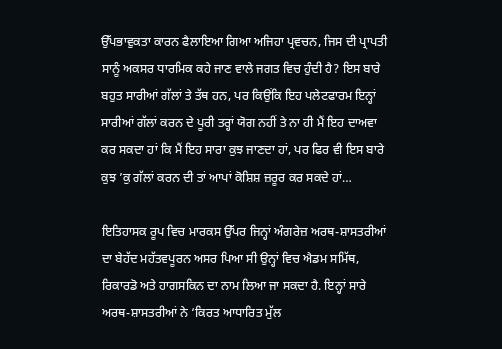ਉੱਪਭਾਵੁਕਤਾ ਕਾਰਨ ਫੈਲਾਇਆ ਗਿਆ ਅਜਿਹਾ ਪ੍ਰਵਚਨ, ਜਿਸ ਦੀ ਪ੍ਰਾਪਤੀ ਸਾਨੂੰ ਅਕਸਰ ਧਾਰਮਿਕ ਕਹੇ ਜਾਣ ਵਾਲੇ ਜਗਤ ਵਿਚ ਹੁੰਦੀ ਹੈ? ਇਸ ਬਾਰੇ ਬਹੁਤ ਸਾਰੀਆਂ ਗੱਲਾਂ ਤੇ ਤੱਥ ਹਨ, ਪਰ ਕਿਉਂਕਿ ਇਹ ਪਲੇਟਫਾਰਮ ਇਨ੍ਹਾਂ ਸਾਰੀਆਂ ਗੱਲਾਂ ਕਰਨ ਦੇ ਪੂਰੀ ਤਰ੍ਹਾਂ ਯੋਗ ਨਹੀਂ ਤੇ ਨਾ ਹੀ ਮੈਂ ਇਹ ਦਾਅਵਾ ਕਰ ਸਕਦਾ ਹਾਂ ਕਿ ਮੈਂ ਇਹ ਸਾਰਾ ਕੁਝ ਜਾਣਦਾ ਹਾਂ, ਪਰ ਫਿਰ ਵੀ ਇਸ ਬਾਰੇ ਕੁਝ ’ਕੁ ਗੱਲਾਂ ਕਰਨ ਦੀ ਤਾਂ ਆਪਾਂ ਕੋਸ਼ਿਸ਼ ਜ਼ਰੂਰ ਕਰ ਸਕਦੇ ਹਾਂ…

ਇਤਿਹਾਸਕ ਰੂਪ ਵਿਚ ਮਾਰਕਸ ਉੱਪਰ ਜਿਨ੍ਹਾਂ ਅੰਗਰੇਜ਼ ਅਰਥ-ਸ਼ਾਸਤਰੀਆਂ ਦਾ ਬੇਹੱਦ ਮਹੱਤਵਪੂਰਨ ਅਸਰ ਪਿਆ ਸੀ ਉਨ੍ਹਾਂ ਵਿਚ ਐਡਮ ਸਮਿੱਥ, ਰਿਕਾਰਡੋ ਅਤੇ ਹਾਗਸਕਿਨ ਦਾ ਨਾਮ ਲਿਆ ਜਾ ਸਕਦਾ ਹੈ. ਇਨ੍ਹਾਂ ਸਾਰੇ ਅਰਥ-ਸ਼ਾਸਤਰੀਆਂ ਨੇ ‘ਕਿਰਤ ਆਧਾਰਿਤ ਮੁੱਲ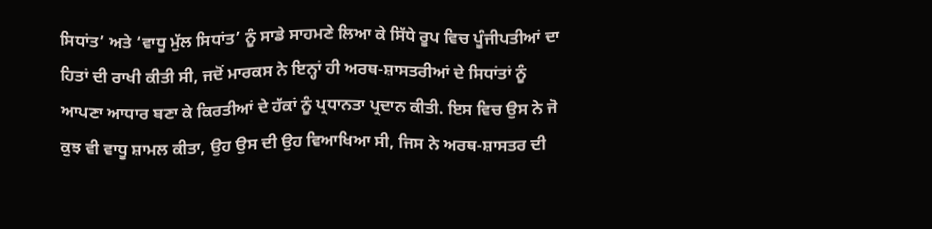ਸਿਧਾਂਤ’ ਅਤੇ ‘ਵਾਧੂ ਮੁੱਲ ਸਿਧਾਂਤ’ ਨੂੰ ਸਾਡੇ ਸਾਹਮਣੇ ਲਿਆ ਕੇ ਸਿੱਧੇ ਰੂਪ ਵਿਚ ਪੂੰਜੀਪਤੀਆਂ ਦਾ ਹਿਤਾਂ ਦੀ ਰਾਖੀ ਕੀਤੀ ਸੀ, ਜਦੋਂ ਮਾਰਕਸ ਨੇ ਇਨ੍ਹਾਂ ਹੀ ਅਰਥ-ਸ਼ਾਸਤਰੀਆਂ ਦੇ ਸਿਧਾਂਤਾਂ ਨੂੰ ਆਪਣਾ ਆਧਾਰ ਬਣਾ ਕੇ ਕਿਰਤੀਆਂ ਦੇ ਹੱਕਾਂ ਨੂੰ ਪ੍ਰਧਾਨਤਾ ਪ੍ਰਦਾਨ ਕੀਤੀ. ਇਸ ਵਿਚ ਉਸ ਨੇ ਜੋ ਕੁਝ ਵੀ ਵਾਧੂ ਸ਼ਾਮਲ ਕੀਤਾ, ਉਹ ਉਸ ਦੀ ਉਹ ਵਿਆਖਿਆ ਸੀ, ਜਿਸ ਨੇ ਅਰਥ-ਸ਼ਾਸਤਰ ਦੀ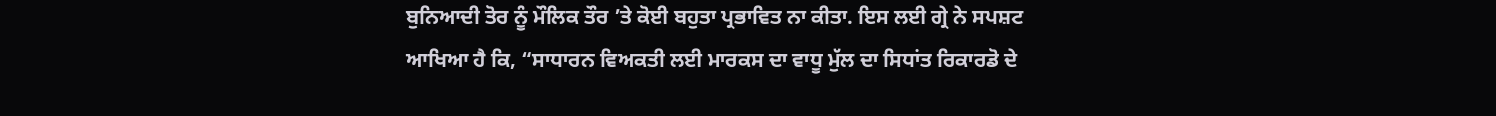ਬੁਨਿਆਦੀ ਤੋਰ ਨੂੰ ਮੌਲਿਕ ਤੌਰ ’ਤੇ ਕੋਈ ਬਹੁਤਾ ਪ੍ਰਭਾਵਿਤ ਨਾ ਕੀਤਾ. ਇਸ ਲਈ ਗ੍ਰੇ ਨੇ ਸਪਸ਼ਟ ਆਖਿਆ ਹੈ ਕਿ, “ਸਾਧਾਰਨ ਵਿਅਕਤੀ ਲਈ ਮਾਰਕਸ ਦਾ ਵਾਧੂ ਮੁੱਲ ਦਾ ਸਿਧਾਂਤ ਰਿਕਾਰਡੋ ਦੇ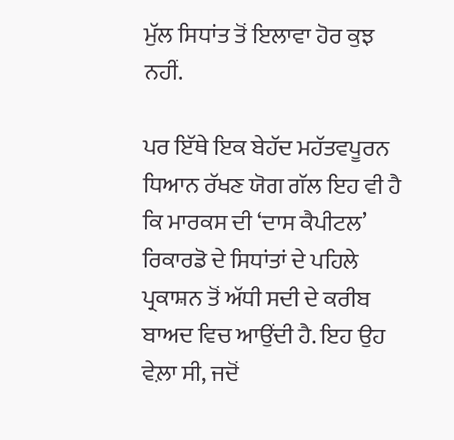ਮੁੱਲ ਸਿਧਾਂਤ ਤੋਂ ਇਲਾਵਾ ਹੋਰ ਕੁਝ ਨਹੀਂ.

ਪਰ ਇੱਥੇ ਇਕ ਬੇਹੱਦ ਮਹੱਤਵਪੂਰਨ ਧਿਆਨ ਰੱਖਣ ਯੋਗ ਗੱਲ ਇਹ ਵੀ ਹੈ ਕਿ ਮਾਰਕਸ ਦੀ ‘ਦਾਸ ਕੈਪੀਟਲ’ ਰਿਕਾਰਡੋ ਦੇ ਸਿਧਾਂਤਾਂ ਦੇ ਪਹਿਲੇ ਪ੍ਰਕਾਸ਼ਨ ਤੋਂ ਅੱਧੀ ਸਦੀ ਦੇ ਕਰੀਬ ਬਾਅਦ ਵਿਚ ਆਉਂਦੀ ਹੈ. ਇਹ ਉਹ ਵੇਲ਼ਾ ਸੀ, ਜਦੋਂ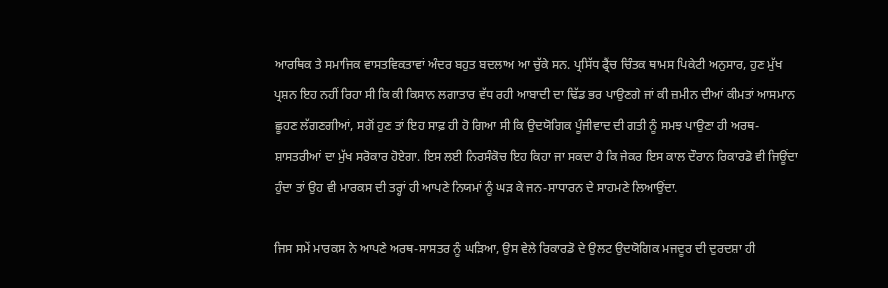ਆਰਥਿਕ ਤੇ ਸਮਾਜਿਕ ਵਾਸਤਵਿਕਤਾਵਾਂ ਅੰਦਰ ਬਹੁਤ ਬਦਲਾਅ ਆ ਚੁੱਕੇ ਸਨ. ਪ੍ਰਸਿੱਧ ਫ੍ਰੈਂਚ ਚਿੰਤਕ ਥਾਮਸ ਪਿਕੇਟੀ ਅਨੁਸਾਰ, ਹੁਣ ਮੁੱਖ ਪ੍ਰਸ਼ਨ ਇਹ ਨਹੀਂ ਰਿਹਾ ਸੀ ਕਿ ਕੀ ਕਿਸਾਨ ਲਗਾਤਾਰ ਵੱਧ ਰਹੀ ਆਬਾਦੀ ਦਾ ਢਿੱਡ ਭਰ ਪਾਉਣਗੇ ਜਾਂ ਕੀ ਜ਼ਮੀਨ ਦੀਆਂ ਕੀਮਤਾਂ ਆਸਮਾਨ ਛੂਹਣ ਲੱਗਣਗੀਆਂ, ਸਗੋਂ ਹੁਣ ਤਾਂ ਇਹ ਸਾਫ਼ ਹੀ ਹੋ ਗਿਆ ਸੀ ਕਿ ਉਦਯੋਗਿਕ ਪੂੰਜੀਵਾਦ ਦੀ ਗਤੀ ਨੂੰ ਸਮਝ ਪਾਉਣਾ ਹੀ ਅਰਥ-ਸ਼ਾਸਤਰੀਆਂ ਦਾ ਮੁੱਖ ਸਰੋਕਾਰ ਹੋਏਗਾ. ਇਸ ਲਈ ਨਿਰਸੰਕੋਚ ਇਹ ਕਿਹਾ ਜਾ ਸਕਦਾ ਹੈ ਕਿ ਜੇਕਰ ਇਸ ਕਾਲ ਦੌਰਾਨ ਰਿਕਾਰਡੋ ਵੀ ਜਿਊਂਦਾ ਹੁੰਦਾ ਤਾਂ ਉਹ ਵੀ ਮਾਰਕਸ ਦੀ ਤਰ੍ਹਾਂ ਹੀ ਆਪਣੇ ਨਿਯਮਾਂ ਨੂੰ ਘੜ ਕੇ ਜਨ-ਸਾਧਾਰਨ ਦੇ ਸਾਹਮਣੇ ਲਿਆਉਂਦਾ.

ਜਿਸ ਸਮੇਂ ਮਾਰਕਸ ਨੇ ਆਪਣੇ ਅਰਥ-ਸਾਸਤਰ ਨੂੰ ਘੜਿਆ, ਉਸ ਵੇਲੇ ਰਿਕਾਰਡੋ ਦੇ ਉਲਟ ਉਦਯੋਗਿਕ ਮਜਦੂਰ ਦੀ ਦੁਰਦਸ਼ਾ ਹੀ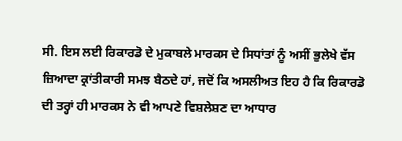ਸੀ. ਇਸ ਲਈ ਰਿਕਾਰਡੋ ਦੇ ਮੁਕਾਬਲੇ ਮਾਰਕਸ ਦੇ ਸਿਧਾਂਤਾਂ ਨੂੰ ਅਸੀਂ ਭੁਲੇਖੇ ਵੱਸ ਜ਼ਿਆਦਾ ਕ੍ਰਾਂਤੀਕਾਰੀ ਸਮਝ ਬੈਠਦੇ ਹਾਂ, ਜਦੋਂ ਕਿ ਅਸਲੀਅਤ ਇਹ ਹੈ ਕਿ ਰਿਕਾਰਡੋ ਦੀ ਤਰ੍ਹਾਂ ਹੀ ਮਾਰਕਸ ਨੇ ਵੀ ਆਪਣੇ ਵਿਸ਼ਲੇਸ਼ਣ ਦਾ ਆਧਾਰ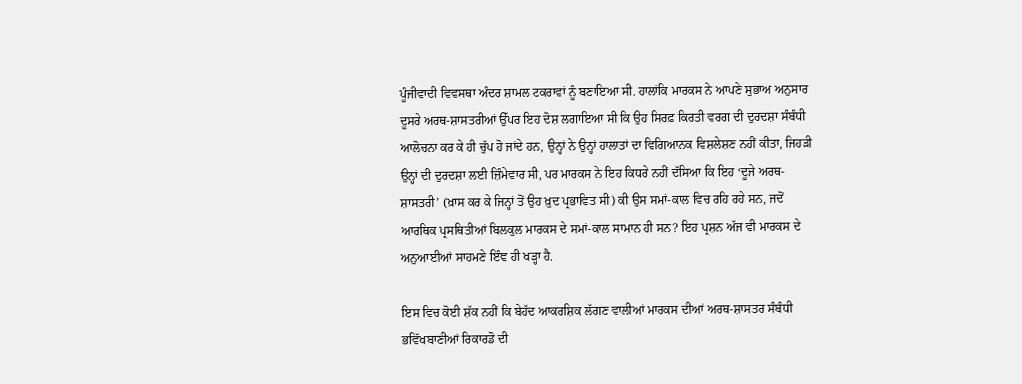ਪੂੰਜੀਵਾਦੀ ਵਿਵਸਥਾ ਅੰਦਰ ਸ਼ਾਮਲ ਟਕਰਾਵਾਂ ਨੂੰ ਬਣਾਇਆ ਸੀ. ਹਾਲਾਂਕਿ ਮਾਰਕਸ ਨੇ ਆਪਣੇ ਸੁਭਾਅ ਅਨੁਸਾਰ ਦੂਸਰੇ ਅਰਥ-ਸ਼ਾਸਤਰੀਆਂ ਉੱਪਰ ਇਹ ਦੋਸ਼ ਲਗਾਇਆ ਸੀ ਕਿ ਉਹ ਸਿਰਫ਼ ਕਿਰਤੀ ਵਰਗ ਦੀ ਦੁਰਦਸ਼ਾ ਸੰਬੰਧੀ ਆਲੋਚਨਾ ਕਰ ਕੇ ਹੀ ਚੁੱਪ ਹੋ ਜਾਂਦੇ ਹਨ, ਉਨ੍ਹਾਂ ਨੇ ਉਨ੍ਹਾਂ ਹਾਲਾਤਾਂ ਦਾ ਵਿਗਿਆਨਕ ਵਿਸ਼ਲੇਸ਼ਣ ਨਹੀਂ ਕੀਤਾ, ਜਿਹੜੀ ਉਨ੍ਹਾਂ ਦੀ ਦੁਰਦਸ਼ਾ ਲਈ ਜ਼ਿੰਮੇਵਾਰ ਸੀ, ਪਰ ਮਾਰਕਸ ਨੇ ਇਹ ਕਿਧਰੇ ਨਹੀਂ ਦੱਸਿਆ ਕਿ ਇਹ ‘ਦੂਜੇ ਅਰਥ-ਸ਼ਾਸਤਰੀ’ (ਖ਼ਾਸ ਕਰ ਕੇ ਜਿਨ੍ਹਾਂ ਤੋਂ ਉਹ ਖ਼ੁਦ ਪ੍ਰਭਾਵਿਤ ਸੀ) ਕੀ ਉਸ ਸਮਾਂ-ਕਾਲ ਵਿਚ ਰਹਿ ਰਹੇ ਸਨ, ਜਦੋਂ ਆਰਥਿਕ ਪ੍ਰਸਥਿਤੀਆਂ ਬਿਲਕੁਲ ਮਾਰਕਸ ਦੇ ਸਮਾਂ-ਕਾਲ ਸਾਮਾਨ ਹੀ ਸਨ? ਇਹ ਪ੍ਰਸ਼ਨ ਅੱਜ ਵੀ ਮਾਰਕਸ ਦੇ ਅਨੁਆਈਆਂ ਸਾਹਮਣੇ ਇੰਞ ਹੀ ਖੜ੍ਹਾ ਹੈ.

ਇਸ ਵਿਚ ਕੋਈ ਸ਼ੱਕ ਨਹੀਂ ਕਿ ਬੇਹੱਦ ਆਕਰਸ਼ਿਕ ਲੱਗਣ ਵਾਲੀਆਂ ਮਾਰਕਸ ਦੀਆਂ ਅਰਥ-ਸ਼ਾਸਤਰ ਸੰਬੰਧੀ ਭਵਿੱਖਬਾਣੀਆਂ ਰਿਕਾਰਡੋ ਦੀ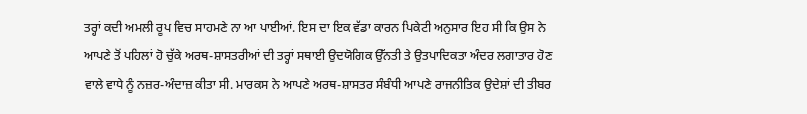ਤਰ੍ਹਾਂ ਕਦੀ ਅਮਲੀ ਰੂਪ ਵਿਚ ਸਾਹਮਣੇ ਨਾ ਆ ਪਾਈਆਂ. ਇਸ ਦਾ ਇਕ ਵੱਡਾ ਕਾਰਨ ਪਿਕੇਟੀ ਅਨੁਸਾਰ ਇਹ ਸੀ ਕਿ ਉਸ ਨੇ ਆਪਣੇ ਤੋਂ ਪਹਿਲਾਂ ਹੋ ਚੁੱਕੇ ਅਰਥ-ਸ਼ਾਸਤਰੀਆਂ ਦੀ ਤਰ੍ਹਾਂ ਸਥਾਈ ਉਦਯੋਗਿਕ ਉੱਨਤੀ ਤੇ ਉਤਪਾਦਿਕਤਾ ਅੰਦਰ ਲਗਾਤਾਰ ਹੋਣ ਵਾਲੇ ਵਾਧੇ ਨੂੰ ਨਜ਼ਰ-ਅੰਦਾਜ਼ ਕੀਤਾ ਸੀ. ਮਾਰਕਸ ਨੇ ਆਪਣੇ ਅਰਥ-ਸ਼ਾਸਤਰ ਸੰਬੰਧੀ ਆਪਣੇ ਰਾਜਨੀਤਿਕ ਉਦੇਸ਼ਾਂ ਦੀ ਤੀਬਰ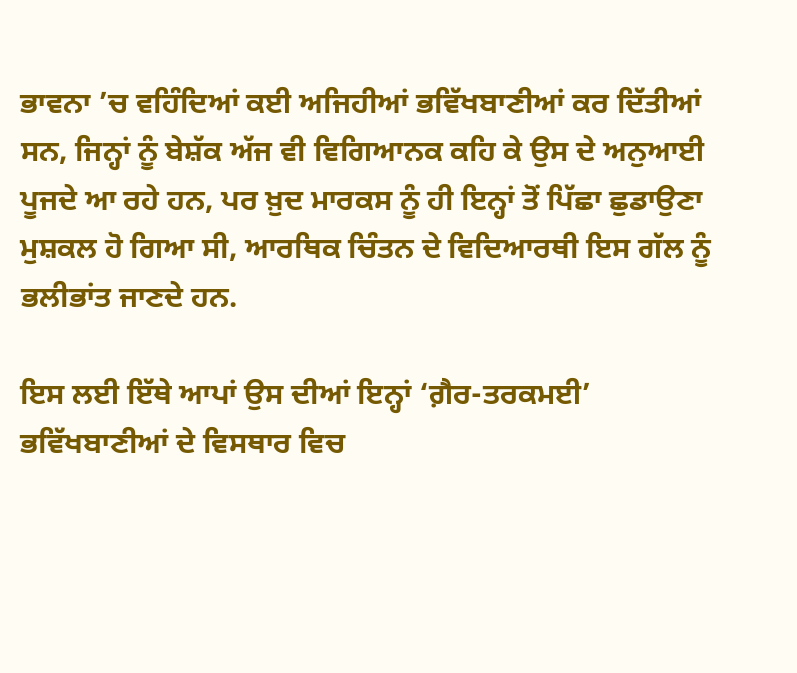ਭਾਵਨਾ ’ਚ ਵਹਿੰਦਿਆਂ ਕਈ ਅਜਿਹੀਆਂ ਭਵਿੱਖਬਾਣੀਆਂ ਕਰ ਦਿੱਤੀਆਂ ਸਨ, ਜਿਨ੍ਹਾਂ ਨੂੰ ਬੇਸ਼ੱਕ ਅੱਜ ਵੀ ਵਿਗਿਆਨਕ ਕਹਿ ਕੇ ਉਸ ਦੇ ਅਨੁਆਈ ਪੂਜਦੇ ਆ ਰਹੇ ਹਨ, ਪਰ ਖ਼ੁਦ ਮਾਰਕਸ ਨੂੰ ਹੀ ਇਨ੍ਹਾਂ ਤੋਂ ਪਿੱਛਾ ਛੁਡਾਉਣਾ ਮੁਸ਼ਕਲ ਹੋ ਗਿਆ ਸੀ, ਆਰਥਿਕ ਚਿੰਤਨ ਦੇ ਵਿਦਿਆਰਥੀ ਇਸ ਗੱਲ ਨੂੰ ਭਲੀਭਾਂਤ ਜਾਣਦੇ ਹਨ.

ਇਸ ਲਈ ਇੱਥੇ ਆਪਾਂ ਉਸ ਦੀਆਂ ਇਨ੍ਹਾਂ ‘ਗ਼ੈਰ-ਤਰਕਮਈ’ ਭਵਿੱਖਬਾਣੀਆਂ ਦੇ ਵਿਸਥਾਰ ਵਿਚ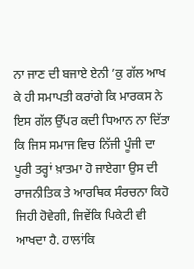ਨਾ ਜਾਣ ਦੀ ਬਜਾਏ ਏਨੀ ’ਕੁ ਗੱਲ ਆਖ ਕੇ ਹੀ ਸਮਾਪਤੀ ਕਰਾਂਗੇ ਕਿ ਮਾਰਕਸ ਨੇ ਇਸ ਗੱਲ ਉੱਪਰ ਕਦੀ ਧਿਆਨ ਨਾ ਦਿੱਤਾ ਕਿ ਜਿਸ ਸਮਾਜ ਵਿਚ ਨਿੱਜੀ ਪੂੰਜੀ ਦਾ ਪੂਰੀ ਤਰ੍ਹਾਂ ਖ਼ਾਤਮਾ ਹੋ ਜਾਏਗਾ ਉਸ ਦੀ ਰਾਜਨੀਤਿਕ ਤੇ ਆਰਥਿਕ ਸੰਰਚਨਾ ਕਿਹੋ ਜਿਹੀ ਹੋਵੇਗੀ, ਜਿਵੇਂਕਿ ਪਿਕੇਟੀ ਵੀ ਆਖਦਾ ਹੈ. ਹਾਲਾਂਕਿ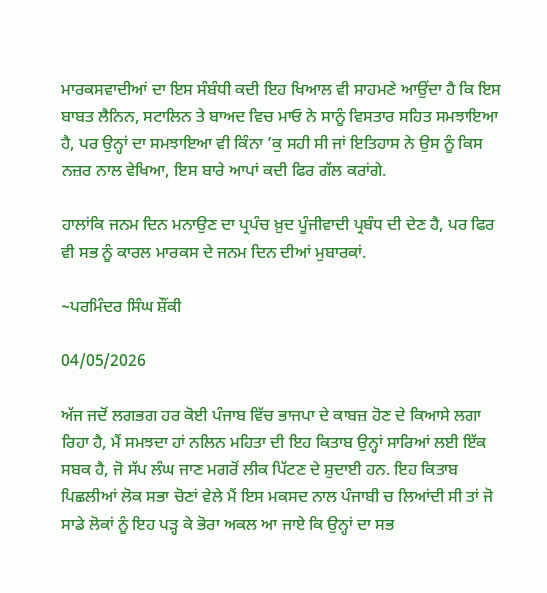ਮਾਰਕਸਵਾਦੀਆਂ ਦਾ ਇਸ ਸੰਬੰਧੀ ਕਦੀ ਇਹ ਖਿਆਲ ਵੀ ਸਾਹਮਣੇ ਆਉਂਦਾ ਹੈ ਕਿ ਇਸ ਬਾਬਤ ਲੈਨਿਨ, ਸਟਾਲਿਨ ਤੇ ਬਾਅਦ ਵਿਚ ਮਾਓ ਨੇ ਸਾਨੂੰ ਵਿਸਤਾਰ ਸਹਿਤ ਸਮਝਾਇਆ ਹੈ, ਪਰ ਉਨ੍ਹਾਂ ਦਾ ਸਮਝਾਇਆ ਵੀ ਕਿੰਨਾ ’ਕੁ ਸਹੀ ਸੀ ਜਾਂ ਇਤਿਹਾਸ ਨੇ ਉਸ ਨੂੰ ਕਿਸ ਨਜ਼ਰ ਨਾਲ ਵੇਖਿਆ, ਇਸ ਬਾਰੇ ਆਪਾਂ ਕਦੀ ਫਿਰ ਗੱਲ ਕਰਾਂਗੇ.

ਹਾਲਾਂਕਿ ਜਨਮ ਦਿਨ ਮਨਾਉਣ ਦਾ ਪ੍ਰਪੰਚ ਖ਼ੁਦ ਪੂੰਜੀਵਾਦੀ ਪ੍ਰਬੰਧ ਦੀ ਦੇਣ ਹੈ, ਪਰ ਫਿਰ ਵੀ ਸਭ ਨੂੰ ਕਾਰਲ ਮਾਰਕਸ ਦੇ ਜਨਮ ਦਿਨ ਦੀਆਂ ਮੁਬਾਰਕਾਂ.

~ਪਰਮਿੰਦਰ ਸਿੰਘ ਸ਼ੌਂਕੀ

04/05/2026

ਅੱਜ ਜਦੋਂ ਲਗਭਗ ਹਰ ਕੋਈ ਪੰਜਾਬ ਵਿੱਚ ਭਾਜਪਾ ਦੇ ਕਾਬਜ਼ ਹੋਣ ਦੇ ਕਿਆਸੇ ਲਗਾ ਰਿਹਾ ਹੈ, ਮੈਂ ਸਮਝਦਾ ਹਾਂ ਨਲਿਨ ਮਹਿਤਾ ਦੀ ਇਹ ਕਿਤਾਬ ਉਨ੍ਹਾਂ ਸਾਰਿਆਂ ਲਈ ਇੱਕ ਸਬਕ ਹੈ, ਜੋ ਸੱਪ ਲੰਘ ਜਾਣ ਮਗਰੋਂ ਲੀਕ ਪਿੱਟਣ ਦੇ ਸ਼ੁਦਾਈ ਹਨ. ਇਹ ਕਿਤਾਬ ਪਿਛਲੀਆਂ ਲੋਕ ਸਭਾ ਚੋਣਾਂ ਵੇਲੇ ਮੈਂ ਇਸ ਮਕਸਦ ਨਾਲ ਪੰਜਾਬੀ ਚ ਲਿਆਂਦੀ ਸੀ ਤਾਂ ਜੋ ਸਾਡੇ ਲੋਕਾਂ ਨੂੰ ਇਹ ਪੜ੍ਹ ਕੇ ਭੋਰਾ ਅਕਲ ਆ ਜਾਏ ਕਿ ਉਨ੍ਹਾਂ ਦਾ ਸਭ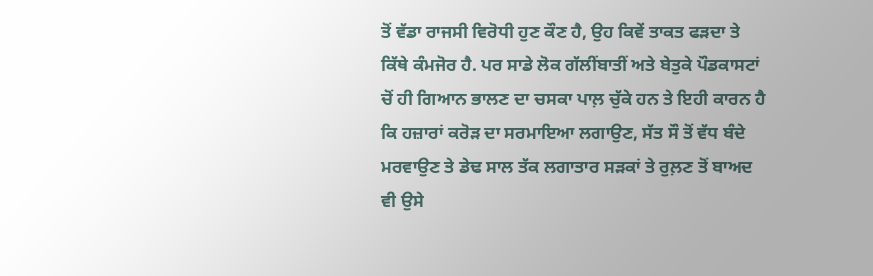ਤੋਂ ਵੱਡਾ ਰਾਜਸੀ ਵਿਰੋਧੀ ਹੁਣ ਕੌਣ ਹੈ, ਉਹ ਕਿਵੇਂ ਤਾਕਤ ਫੜਦਾ ਤੇ ਕਿੱਥੇ ਕੰਮਜੋਰ ਹੈ. ਪਰ ਸਾਡੇ ਲੋਕ ਗੱਲੀਂਬਾਤੀਂ ਅਤੇ ਬੇਤੁਕੇ ਪੌਡਕਾਸਟਾਂ ਚੋਂ ਹੀ ਗਿਆਨ ਭਾਲਣ ਦਾ ਚਸਕਾ ਪਾਲ਼ ਚੁੱਕੇ ਹਨ ਤੇ ਇਹੀ ਕਾਰਨ ਹੈ ਕਿ ਹਜ਼ਾਰਾਂ ਕਰੋੜ ਦਾ ਸਰਮਾਇਆ ਲਗਾਉਣ, ਸੱਤ ਸੌ ਤੋਂ ਵੱਧ ਬੰਦੇ ਮਰਵਾਉਣ ਤੇ ਡੇਢ ਸਾਲ ਤੱਕ ਲਗਾਤਾਰ ਸੜਕਾਂ ਤੇ ਰੁਲ਼ਣ ਤੋਂ ਬਾਅਦ ਵੀ ਉਸੇ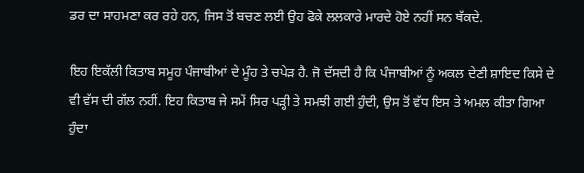ਡਰ ਦਾ ਸਾਹਮਣਾ ਕਰ ਰਹੇ ਹਨ, ਜਿਸ ਤੋਂ ਬਚਣ ਲਈ ਉਹ ਫੋਕੇ ਲਲਕਾਰੇ ਮਾਰਦੇ ਹੋਏ ਨਹੀਂ ਸਨ ਥੱਕਦੇ.

ਇਹ ਇਕੱਲੀ ਕਿਤਾਬ ਸਮੂਹ ਪੰਜਾਬੀਆਂ ਦੇ ਮੂੰਹ ਤੇ ਚਪੇੜ ਹੈ. ਜੋ ਦੱਸਦੀ ਹੈ ਕਿ ਪੰਜਾਬੀਆਂ ਨੂੰ ਅਕਲ ਦੇਣੀ ਸ਼ਾਇਦ ਕਿਸੇ ਦੇ ਵੀ ਵੱਸ ਦੀ ਗੱਲ ਨਹੀਂ. ਇਹ ਕਿਤਾਬ ਜੇ ਸਮੇਂ ਸਿਰ ਪੜ੍ਹੀ ਤੇ ਸਮਝੀ ਗਈ ਹੁੰਦੀ, ਉਸ ਤੋਂ ਵੱਧ ਇਸ ਤੇ ਅਮਲ ਕੀਤਾ ਗਿਆ ਹੁੰਦਾ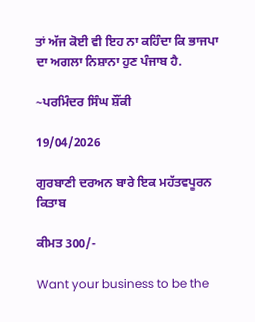ਤਾਂ ਅੱਜ ਕੋਈ ਵੀ ਇਹ ਨਾ ਕਹਿੰਦਾ ਕਿ ਭਾਜਪਾ ਦਾ ਅਗਲਾ ਨਿਸ਼ਾਨਾ ਹੁਣ ਪੰਜਾਬ ਹੈ.

~ਪਰਮਿੰਦਰ ਸਿੰਘ ਸ਼ੌਂਕੀ

19/04/2026

ਗੁਰਬਾਣੀ ਦਰਅਨ ਬਾਰੇ ਇਕ ਮਹੱਤਵਪੂਰਨ ਕਿਤਾਬ

ਕੀਮਤ 300/-

Want your business to be the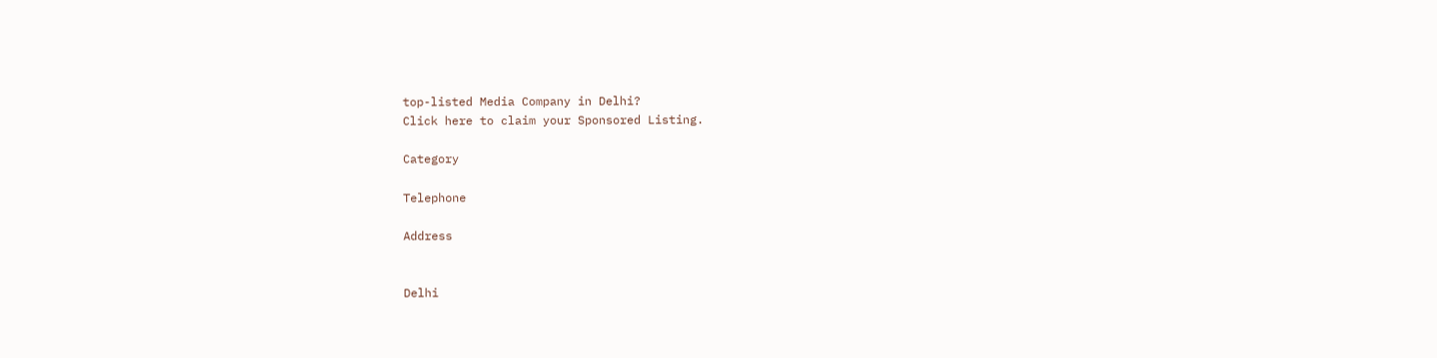top-listed Media Company in Delhi?
Click here to claim your Sponsored Listing.

Category

Telephone

Address


Delhi